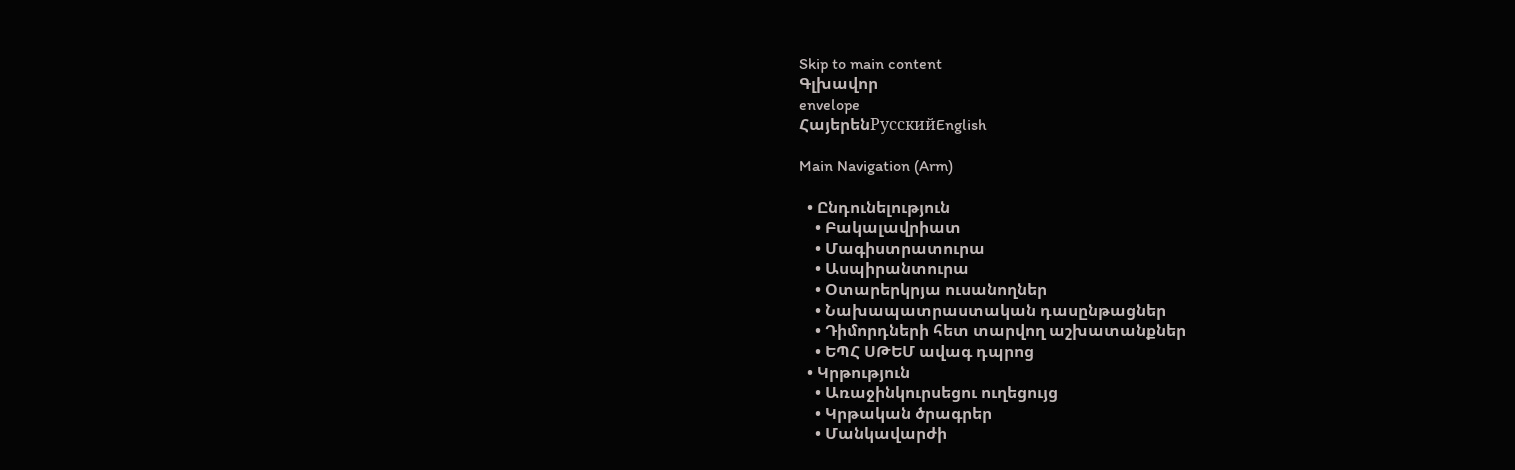Skip to main content
Գլխավոր
envelope
ՀայերենРусскийEnglish

Main Navigation (Arm)

  • Ընդունելություն
    • Բակալավրիատ
    • Մագիստրատուրա
    • Ասպիրանտուրա
    • Օտարերկրյա ուսանողներ
    • Նախապատրաստական դասընթացներ
    • Դիմորդների հետ տարվող աշխատանքներ
    • ԵՊՀ ՍԹԵՄ ավագ դպրոց
  • Կրթություն
    • Առաջինկուրսեցու ուղեցույց
    • Կրթական ծրագրեր
    • Մանկավարժի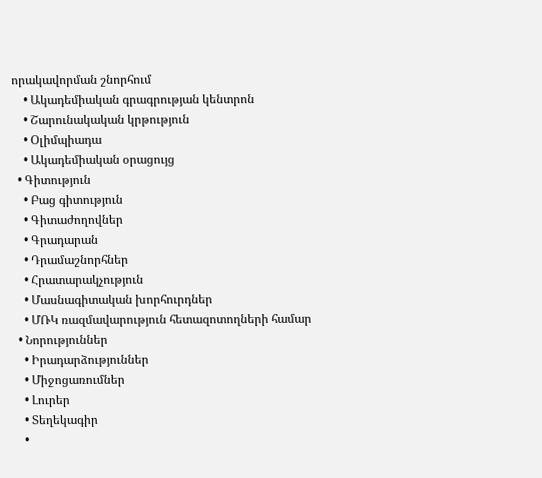որակավորման շնորհում
    • Ակադեմիական գրագրության կենտրոն
    • Շարունակական կրթություն
    • Օլիմպիադա
    • Ակադեմիական օրացույց
  • Գիտություն
    • Բաց գիտություն
    • Գիտաժողովներ
    • Գրադարան
    • Դրամաշնորհներ
    • Հրատարակչություն
    • Մասնագիտական խորհուրդներ
    • ՄՌԿ ռազմավարություն հետազոտողների համար
  • Նորություններ
    • Իրադարձություններ
    • Միջոցառումներ
    • Լուրեր
    • Տեղեկագիր
    •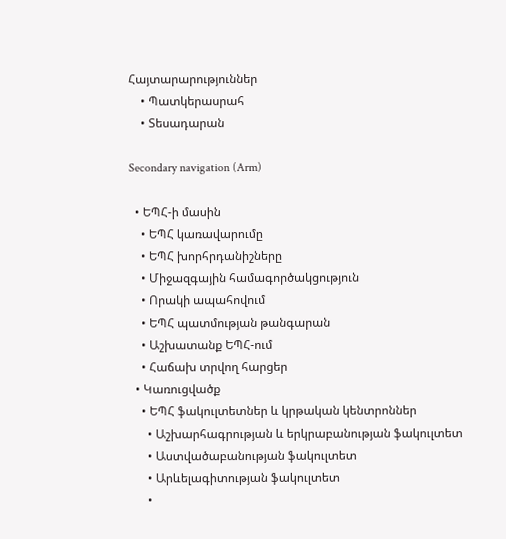Հայտարարություններ
    • Պատկերասրահ
    • Տեսադարան

Secondary navigation (Arm)

  • ԵՊՀ-ի մասին
    • ԵՊՀ կառավարումը
    • ԵՊՀ խորհրդանիշները
    • Միջազգային համագործակցություն
    • Որակի ապահովում
    • ԵՊՀ պատմության թանգարան
    • Աշխատանք ԵՊՀ-ում
    • Հաճախ տրվող հարցեր
  • Կառուցվածք
    • ԵՊՀ ֆակուլտետներ և կրթական կենտրոններ
      • Աշխարհագրության և երկրաբանության ֆակուլտետ
      • Աստվածաբանության ֆակուլտետ
      • Արևելագիտության ֆակուլտետ
      •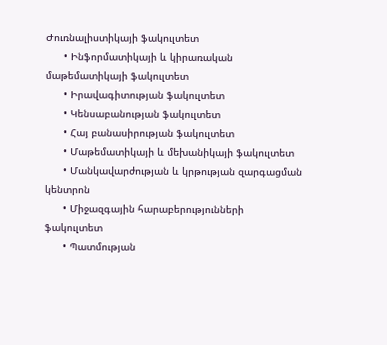Ժուռնալիստիկայի ֆակուլտետ
      • Ինֆորմատիկայի և կիրառական մաթեմատիկայի ֆակուլտետ
      • Իրավագիտության ֆակուլտետ
      • Կենսաբանության ֆակուլտետ
      • Հայ բանասիրության ֆակուլտետ
      • Մաթեմատիկայի և մեխանիկայի ֆակուլտետ
      • Մանկավարժության և կրթության զարգացման կենտրոն
      • Միջազգային հարաբերությունների ֆակուլտետ
      • Պատմության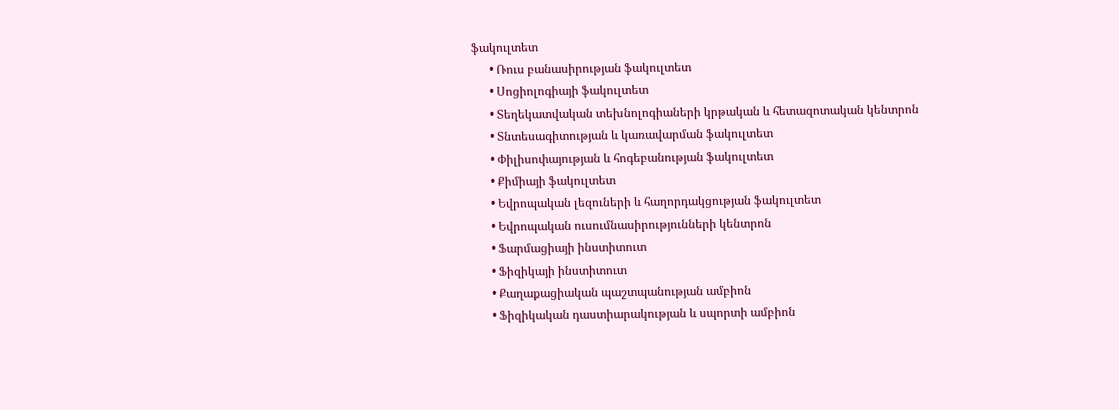ֆակուլտետ
      • Ռուս բանասիրության ֆակուլտետ
      • Սոցիոլոգիայի ֆակուլտետ
      • Տեղեկատվական տեխնոլոգիաների կրթական և հետազոտական կենտրոն
      • Տնտեսագիտության և կառավարման ֆակուլտետ
      • Փիլիսոփայության և հոգեբանության ֆակուլտետ
      • Քիմիայի ֆակուլտետ
      • Եվրոպական լեզուների և հաղորդակցության ֆակուլտետ
      • Եվրոպական ուսումնասիրությունների կենտրոն
      • Ֆարմացիայի ինստիտուտ
      • Ֆիզիկայի ինստիտուտ
      • Քաղաքացիական պաշտպանության ամբիոն
      • Ֆիզիկական դաստիարակության և սպորտի ամբիոն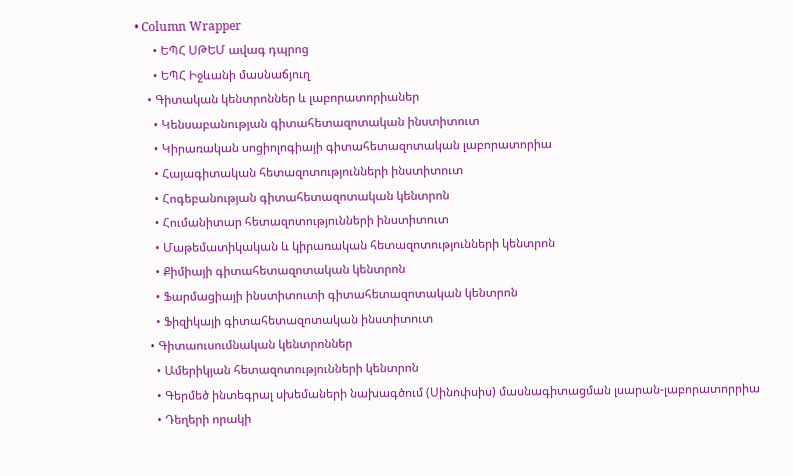• Column Wrapper
      • ԵՊՀ ՍԹԵՄ ավագ դպրոց
      • ԵՊՀ Իջևանի մասնաճյուղ
    • Գիտական կենտրոններ և լաբորատորիաներ
      • Կենսաբանության գիտահետազոտական ինստիտուտ
      • Կիրառական սոցիոլոգիայի գիտահետազոտական լաբորատորիա
      • Հայագիտական հետազոտությունների ինստիտուտ
      • Հոգեբանության գիտահետազոտական կենտրոն
      • Հումանիտար հետազոտությունների ինստիտուտ
      • Մաթեմատիկական և կիրառական հետազոտությունների կենտրոն
      • Քիմիայի գիտահետազոտական կենտրոն
      • Ֆարմացիայի ինստիտուտի գիտահետազոտական կենտրոն
      • Ֆիզիկայի գիտահետազոտական ինստիտուտ
    • Գիտաուսումնական կենտրոններ
      • Ամերիկյան հետազոտությունների կենտրոն
      • Գերմեծ ինտեգրալ սխեմաների նախագծում (Սինոփսիս) մասնագիտացման լսարան-լաբորատորրիա
      • Դեղերի որակի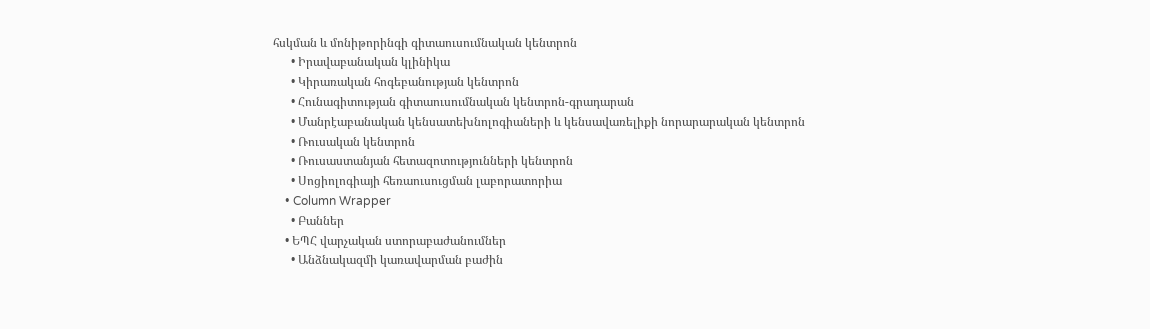հսկման և մոնիթորինգի գիտաուսումնական կենտրոն
      • Իրավաբանական կլինիկա
      • Կիրառական հոգեբանության կենտրոն
      • Հունագիտության գիտաուսումնական կենտրոն-գրադարան
      • Մանրէաբանական կենսատեխնոլոգիաների և կենսավառելիքի նորարարական կենտրոն
      • Ռուսական կենտրոն
      • Ռուսաստանյան հետազոտությունների կենտրոն
      • Սոցիոլոգիայի հեռաուսուցման լաբորատորիա
    • Column Wrapper
      • Բաններ
    • ԵՊՀ վարչական ստորաբաժանումներ
      • Անձնակազմի կառավարման բաժին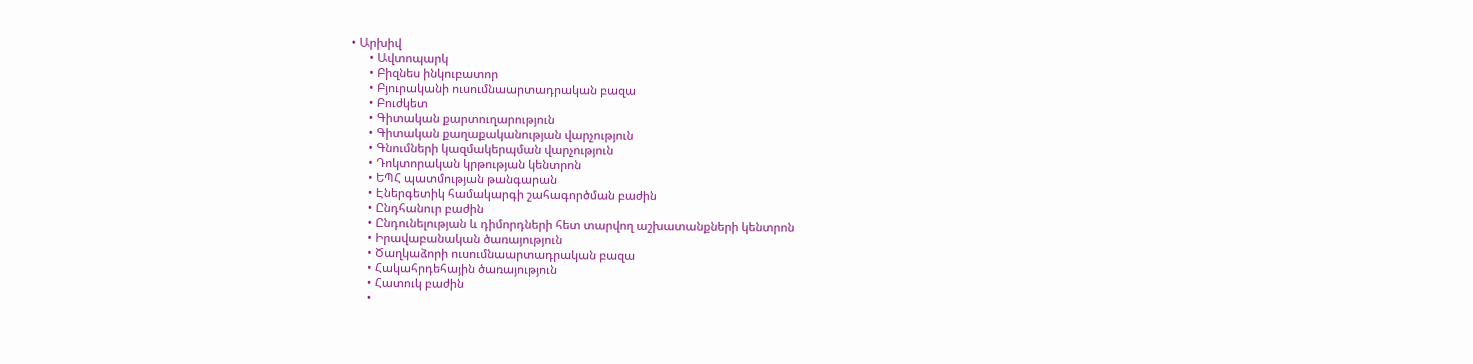• Արխիվ
      • Ավտոպարկ
      • Բիզնես ինկուբատոր
      • Բյուրականի ուսումնաարտադրական բազա
      • Բուժկետ
      • Գիտական քարտուղարություն
      • Գիտական քաղաքականության վարչություն
      • Գնումների կազմակերպման վարչություն
      • Դոկտորական կրթության կենտրոն
      • ԵՊՀ պատմության թանգարան
      • Էներգետիկ համակարգի շահագործման բաժին
      • Ընդհանուր բաժին
      • Ընդունելության և դիմորդների հետ տարվող աշխատանքների կենտրոն
      • Իրավաբանական ծառայություն
      • Ծաղկաձորի ուսումնաարտադրական բազա
      • Հակահրդեհային ծառայություն
      • Հատուկ բաժին
      •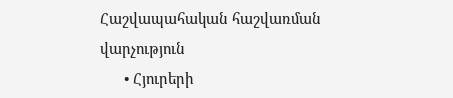Հաշվապահական հաշվառման վարչություն
      • Հյուրերի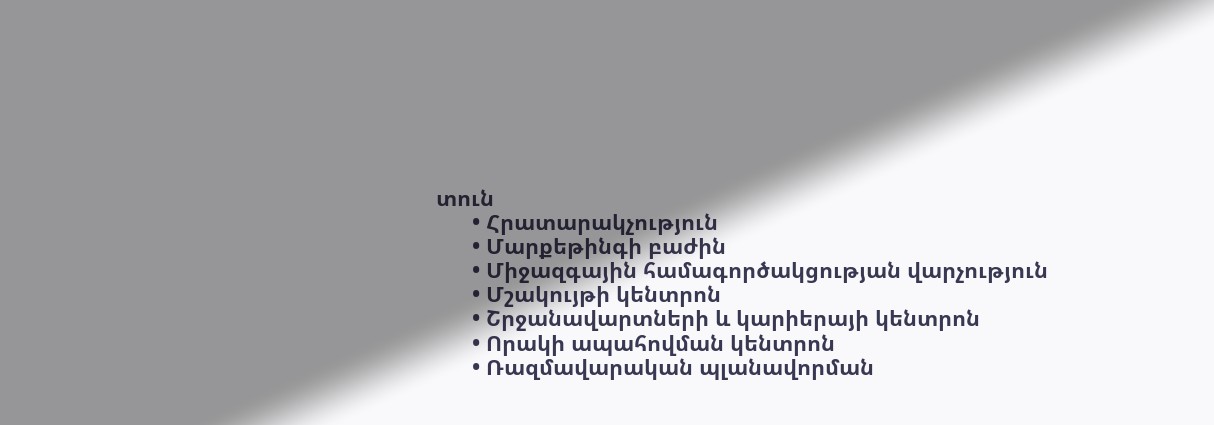տուն
      • Հրատարակչություն
      • Մարքեթինգի բաժին
      • Միջազգային համագործակցության վարչություն
      • Մշակույթի կենտրոն
      • Շրջանավարտների և կարիերայի կենտրոն
      • Որակի ապահովման կենտրոն
      • Ռազմավարական պլանավորման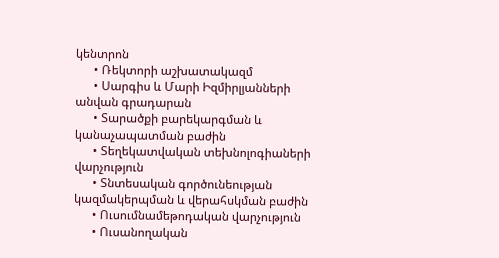կենտրոն
      • Ռեկտորի աշխատակազմ
      • Սարգիս և Մարի Իզմիրլյանների անվան գրադարան
      • Տարածքի բարեկարգման և կանաչապատման բաժին
      • Տեղեկատվական տեխնոլոգիաների վարչություն
      • Տնտեսական գործունեության կազմակերպման և վերահսկման բաժին
      • Ուսումնամեթոդական վարչություն
      • Ուսանողական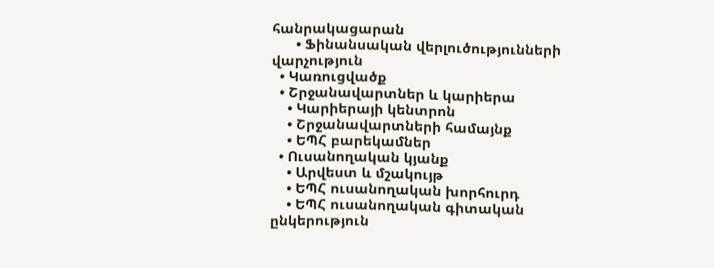հանրակացարան
      • Ֆինանսական վերլուծությունների վարչություն
  • Կառուցվածք
  • Շրջանավարտներ և կարիերա
    • Կարիերայի կենտրոն
    • Շրջանավարտների համայնք
    • ԵՊՀ բարեկամներ
  • Ուսանողական կյանք
    • Արվեստ և մշակույթ
    • ԵՊՀ ուսանողական խորհուրդ
    • ԵՊՀ ուսանողական գիտական ընկերություն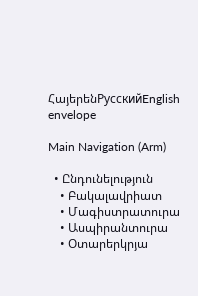ՀայերենРусскийEnglish
envelope

Main Navigation (Arm)

  • Ընդունելություն
    • Բակալավրիատ
    • Մագիստրատուրա
    • Ասպիրանտուրա
    • Օտարերկրյա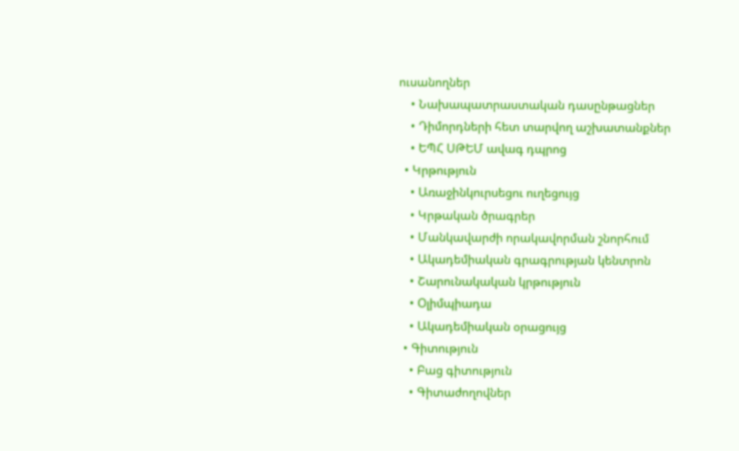ուսանողներ
    • Նախապատրաստական դասընթացներ
    • Դիմորդների հետ տարվող աշխատանքներ
    • ԵՊՀ ՍԹԵՄ ավագ դպրոց
  • Կրթություն
    • Առաջինկուրսեցու ուղեցույց
    • Կրթական ծրագրեր
    • Մանկավարժի որակավորման շնորհում
    • Ակադեմիական գրագրության կենտրոն
    • Շարունակական կրթություն
    • Օլիմպիադա
    • Ակադեմիական օրացույց
  • Գիտություն
    • Բաց գիտություն
    • Գիտաժողովներ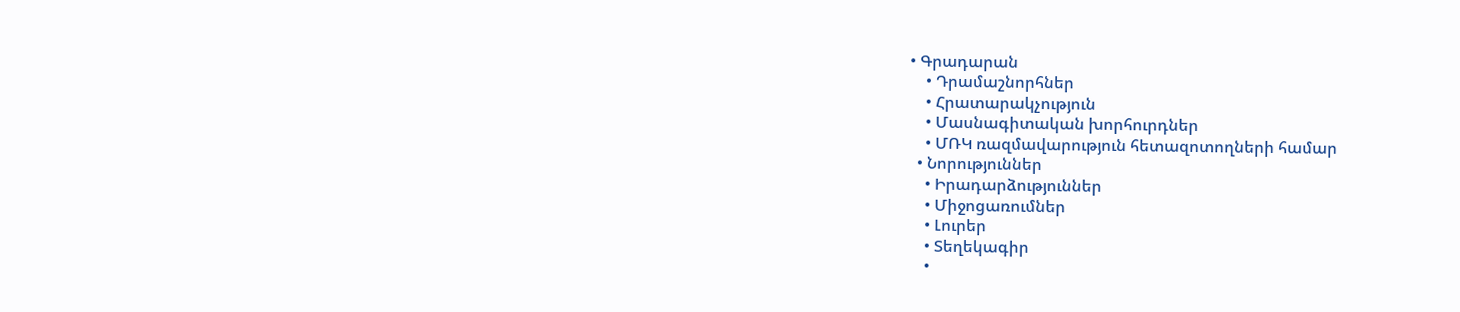• Գրադարան
    • Դրամաշնորհներ
    • Հրատարակչություն
    • Մասնագիտական խորհուրդներ
    • ՄՌԿ ռազմավարություն հետազոտողների համար
  • Նորություններ
    • Իրադարձություններ
    • Միջոցառումներ
    • Լուրեր
    • Տեղեկագիր
    •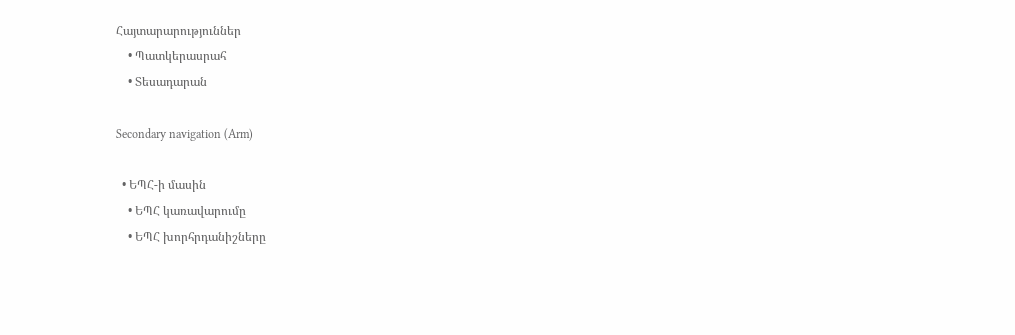Հայտարարություններ
    • Պատկերասրահ
    • Տեսադարան

Secondary navigation (Arm)

  • ԵՊՀ-ի մասին
    • ԵՊՀ կառավարումը
    • ԵՊՀ խորհրդանիշները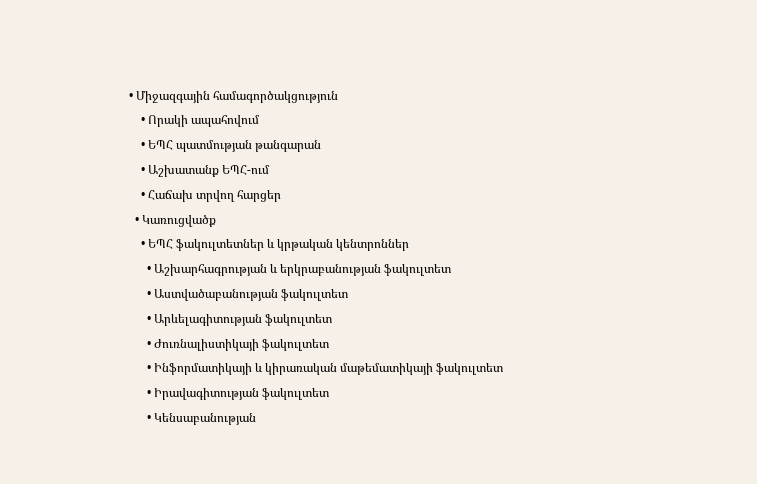• Միջազգային համագործակցություն
    • Որակի ապահովում
    • ԵՊՀ պատմության թանգարան
    • Աշխատանք ԵՊՀ-ում
    • Հաճախ տրվող հարցեր
  • Կառուցվածք
    • ԵՊՀ ֆակուլտետներ և կրթական կենտրոններ
      • Աշխարհագրության և երկրաբանության ֆակուլտետ
      • Աստվածաբանության ֆակուլտետ
      • Արևելագիտության ֆակուլտետ
      • Ժուռնալիստիկայի ֆակուլտետ
      • Ինֆորմատիկայի և կիրառական մաթեմատիկայի ֆակուլտետ
      • Իրավագիտության ֆակուլտետ
      • Կենսաբանության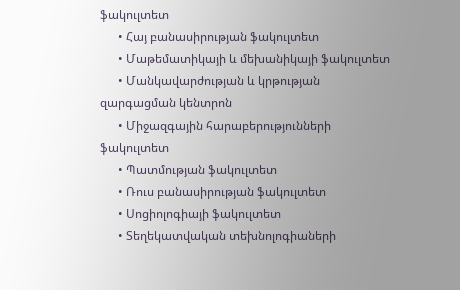ֆակուլտետ
      • Հայ բանասիրության ֆակուլտետ
      • Մաթեմատիկայի և մեխանիկայի ֆակուլտետ
      • Մանկավարժության և կրթության զարգացման կենտրոն
      • Միջազգային հարաբերությունների ֆակուլտետ
      • Պատմության ֆակուլտետ
      • Ռուս բանասիրության ֆակուլտետ
      • Սոցիոլոգիայի ֆակուլտետ
      • Տեղեկատվական տեխնոլոգիաների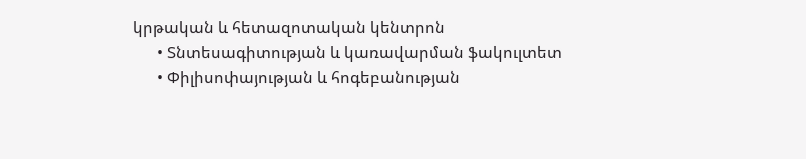կրթական և հետազոտական կենտրոն
      • Տնտեսագիտության և կառավարման ֆակուլտետ
      • Փիլիսոփայության և հոգեբանության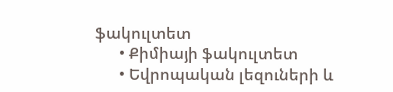ֆակուլտետ
      • Քիմիայի ֆակուլտետ
      • Եվրոպական լեզուների և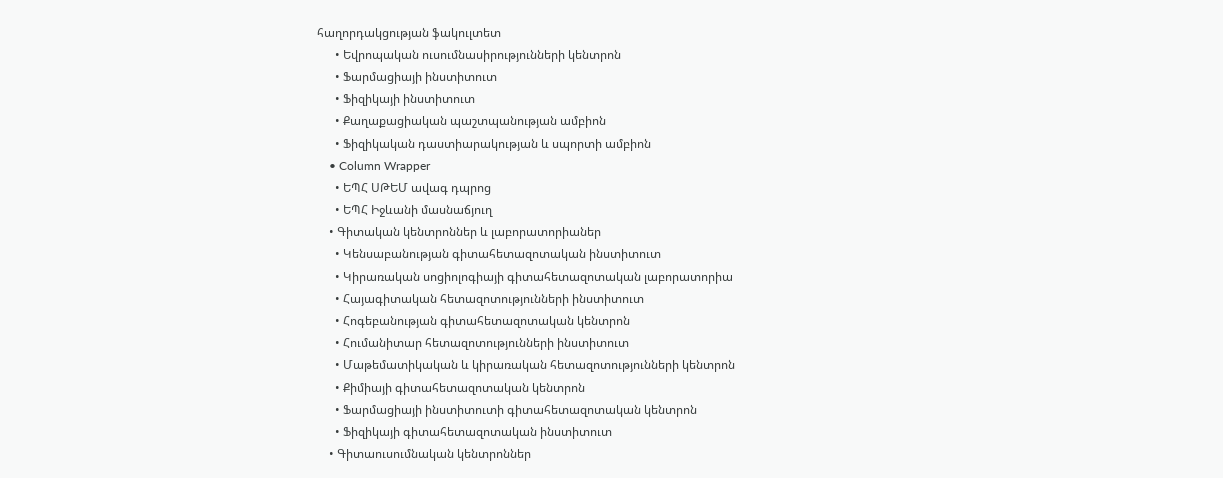հաղորդակցության ֆակուլտետ
      • Եվրոպական ուսումնասիրությունների կենտրոն
      • Ֆարմացիայի ինստիտուտ
      • Ֆիզիկայի ինստիտուտ
      • Քաղաքացիական պաշտպանության ամբիոն
      • Ֆիզիկական դաստիարակության և սպորտի ամբիոն
    • Column Wrapper
      • ԵՊՀ ՍԹԵՄ ավագ դպրոց
      • ԵՊՀ Իջևանի մասնաճյուղ
    • Գիտական կենտրոններ և լաբորատորիաներ
      • Կենսաբանության գիտահետազոտական ինստիտուտ
      • Կիրառական սոցիոլոգիայի գիտահետազոտական լաբորատորիա
      • Հայագիտական հետազոտությունների ինստիտուտ
      • Հոգեբանության գիտահետազոտական կենտրոն
      • Հումանիտար հետազոտությունների ինստիտուտ
      • Մաթեմատիկական և կիրառական հետազոտությունների կենտրոն
      • Քիմիայի գիտահետազոտական կենտրոն
      • Ֆարմացիայի ինստիտուտի գիտահետազոտական կենտրոն
      • Ֆիզիկայի գիտահետազոտական ինստիտուտ
    • Գիտաուսումնական կենտրոններ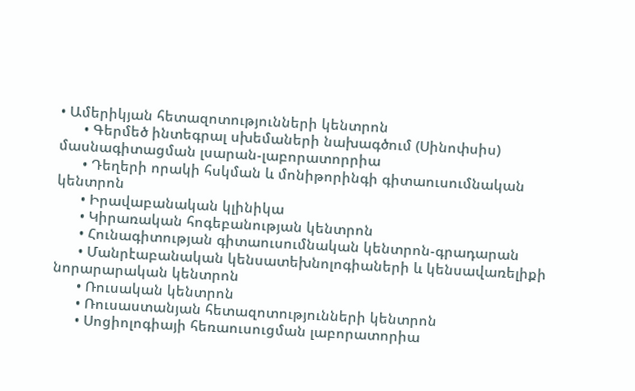• Ամերիկյան հետազոտությունների կենտրոն
      • Գերմեծ ինտեգրալ սխեմաների նախագծում (Սինոփսիս) մասնագիտացման լսարան-լաբորատորրիա
      • Դեղերի որակի հսկման և մոնիթորինգի գիտաուսումնական կենտրոն
      • Իրավաբանական կլինիկա
      • Կիրառական հոգեբանության կենտրոն
      • Հունագիտության գիտաուսումնական կենտրոն-գրադարան
      • Մանրէաբանական կենսատեխնոլոգիաների և կենսավառելիքի նորարարական կենտրոն
      • Ռուսական կենտրոն
      • Ռուսաստանյան հետազոտությունների կենտրոն
      • Սոցիոլոգիայի հեռաուսուցման լաբորատորիա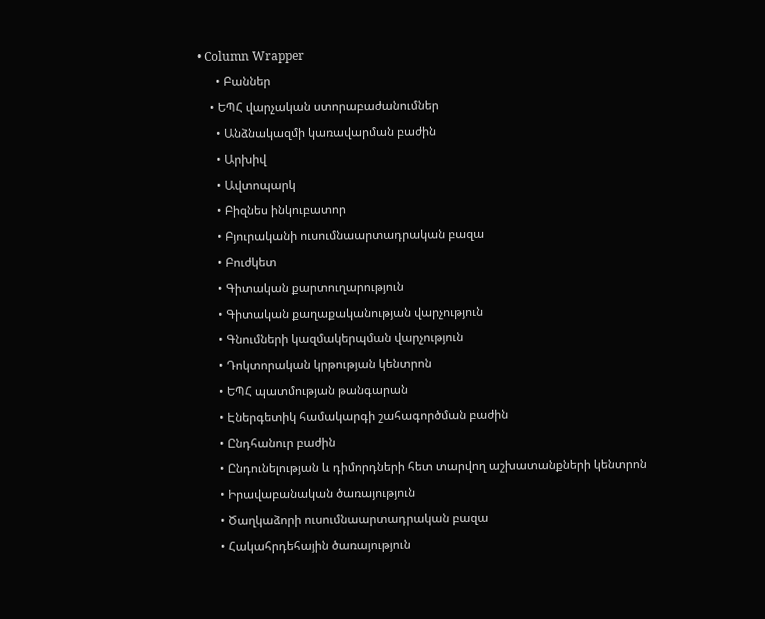• Column Wrapper
      • Բաններ
    • ԵՊՀ վարչական ստորաբաժանումներ
      • Անձնակազմի կառավարման բաժին
      • Արխիվ
      • Ավտոպարկ
      • Բիզնես ինկուբատոր
      • Բյուրականի ուսումնաարտադրական բազա
      • Բուժկետ
      • Գիտական քարտուղարություն
      • Գիտական քաղաքականության վարչություն
      • Գնումների կազմակերպման վարչություն
      • Դոկտորական կրթության կենտրոն
      • ԵՊՀ պատմության թանգարան
      • Էներգետիկ համակարգի շահագործման բաժին
      • Ընդհանուր բաժին
      • Ընդունելության և դիմորդների հետ տարվող աշխատանքների կենտրոն
      • Իրավաբանական ծառայություն
      • Ծաղկաձորի ուսումնաարտադրական բազա
      • Հակահրդեհային ծառայություն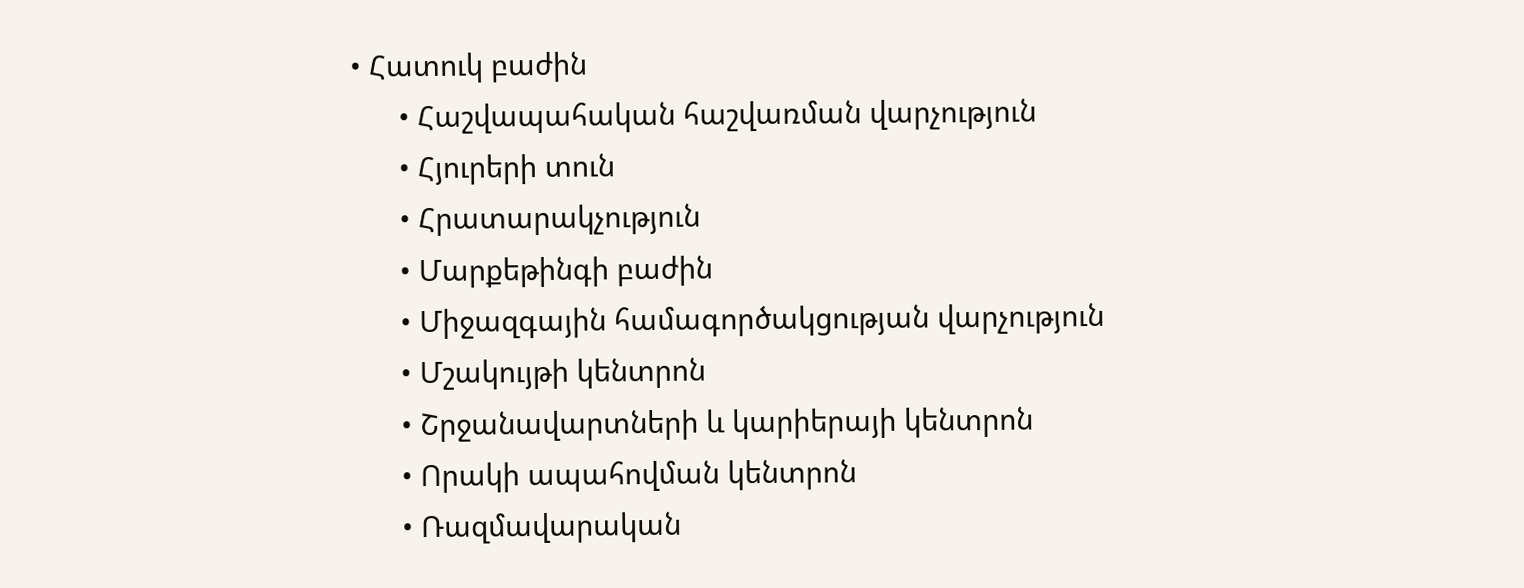• Հատուկ բաժին
      • Հաշվապահական հաշվառման վարչություն
      • Հյուրերի տուն
      • Հրատարակչություն
      • Մարքեթինգի բաժին
      • Միջազգային համագործակցության վարչություն
      • Մշակույթի կենտրոն
      • Շրջանավարտների և կարիերայի կենտրոն
      • Որակի ապահովման կենտրոն
      • Ռազմավարական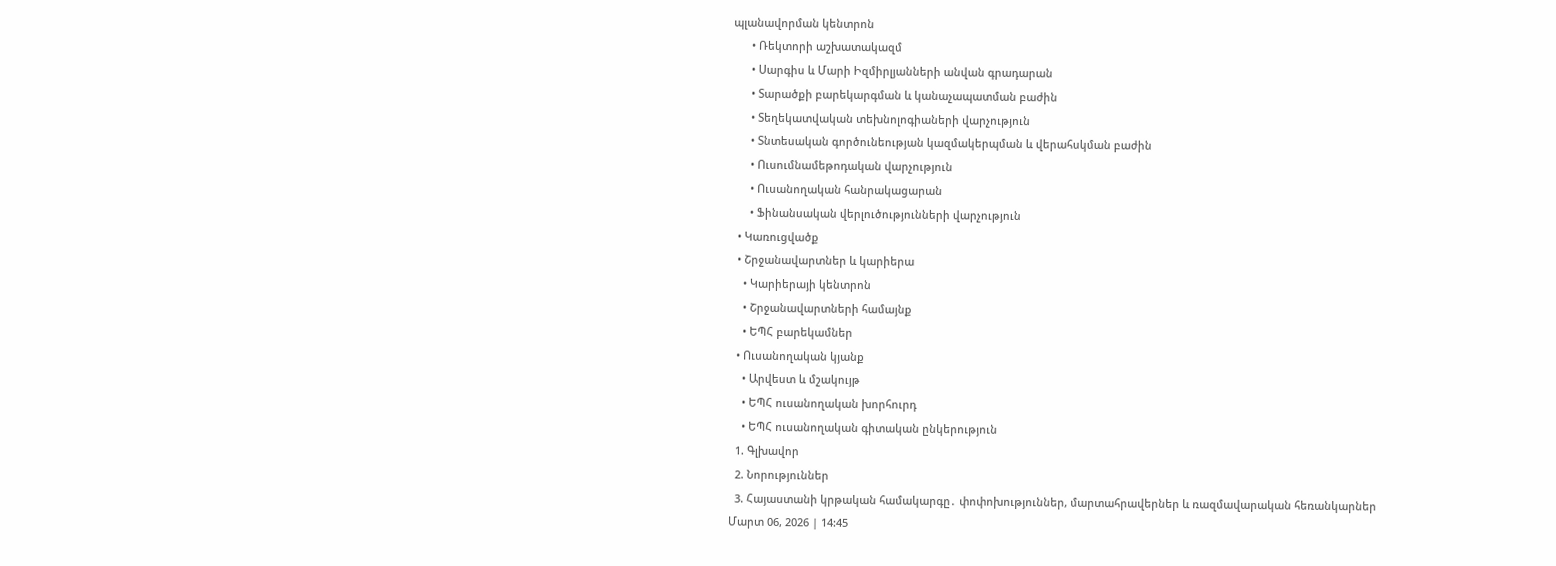պլանավորման կենտրոն
      • Ռեկտորի աշխատակազմ
      • Սարգիս և Մարի Իզմիրլյանների անվան գրադարան
      • Տարածքի բարեկարգման և կանաչապատման բաժին
      • Տեղեկատվական տեխնոլոգիաների վարչություն
      • Տնտեսական գործունեության կազմակերպման և վերահսկման բաժին
      • Ուսումնամեթոդական վարչություն
      • Ուսանողական հանրակացարան
      • Ֆինանսական վերլուծությունների վարչություն
  • Կառուցվածք
  • Շրջանավարտներ և կարիերա
    • Կարիերայի կենտրոն
    • Շրջանավարտների համայնք
    • ԵՊՀ բարեկամներ
  • Ուսանողական կյանք
    • Արվեստ և մշակույթ
    • ԵՊՀ ուսանողական խորհուրդ
    • ԵՊՀ ուսանողական գիտական ընկերություն
  1. Գլխավոր
  2. Նորություններ
  3. Հայաստանի կրթական համակարգը․ փոփոխություններ, մարտահրավերներ և ռազմավարական հեռանկարներ
Մարտ 06, 2026 | 14:45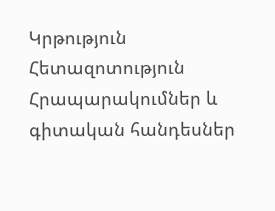Կրթություն
Հետազոտություն
Հրապարակումներ և գիտական հանդեսներ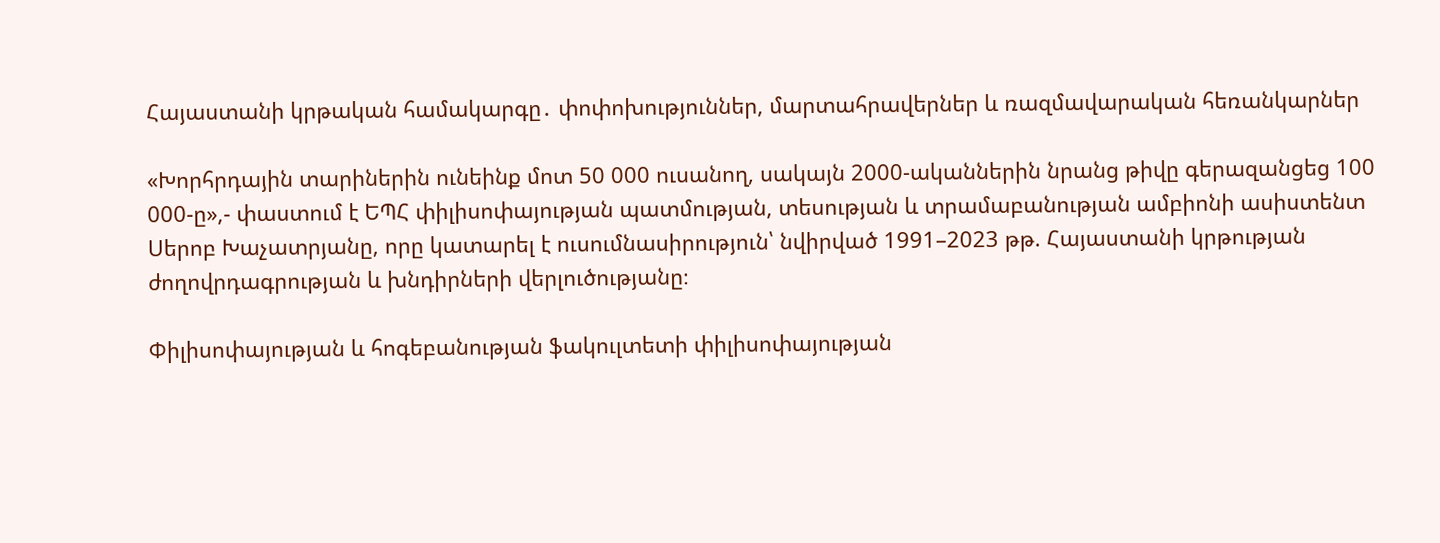Հայաստանի կրթական համակարգը․ փոփոխություններ, մարտահրավերներ և ռազմավարական հեռանկարներ

«Խորհրդային տարիներին ունեինք մոտ 50 000 ուսանող, սակայն 2000-ականներին նրանց թիվը գերազանցեց 100 000-ը»,- փաստում է ԵՊՀ փիլիսոփայության պատմության, տեսության և տրամաբանության ամբիոնի ասիստենտ Սերոբ Խաչատրյանը, որը կատարել է ուսումնասիրություն՝ նվիրված 1991–2023 թթ. Հայաստանի կրթության ժողովրդագրության և խնդիրների վերլուծությանը։

Փիլիսոփայության և հոգեբանության ֆակուլտետի փիլիսոփայության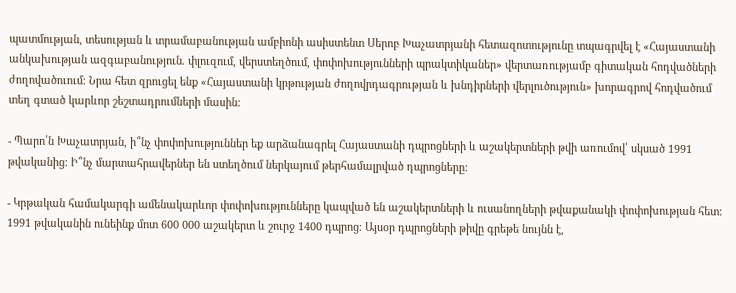պատմության, տեսության և տրամաբանության ամբիոնի ասիստենտ Սերոբ Խաչատրյանի հետազոտությունը տպագրվել է «Հայաստանի անկախության ազգաբանություն. փլուզում, վերստեղծում, փոփոխությունների պրակտիկաներ» վերտառությամբ գիտական հոդվածների ժողովածուում։ Նրա հետ զրուցել ենք «Հայաստանի կրթության ժողովրդագրության և խնդիրների վերլուծություն» խորագրով հոդվածում տեղ գտած կարևոր շեշտադրումների մասին։

- Պարո՛ն Խաչատրյան, ի՞նչ փոփոխություններ եք արձանագրել Հայաստանի դպրոցների և աշակերտների թվի առումով՝ սկսած 1991 թվականից։ Ի՞նչ մարտահրավերներ են ստեղծում ներկայում թերհամալրված դպրոցները:

- Կրթական համակարգի ամենակարևոր փոփոխությունները կապված են աշակերտների և ուսանողների թվաքանակի փոփոխության հետ։ 1991 թվականին ունեինք մոտ 600 000 աշակերտ և շուրջ 1400 դպրոց։ Այսօր դպրոցների թիվը գրեթե նույնն է,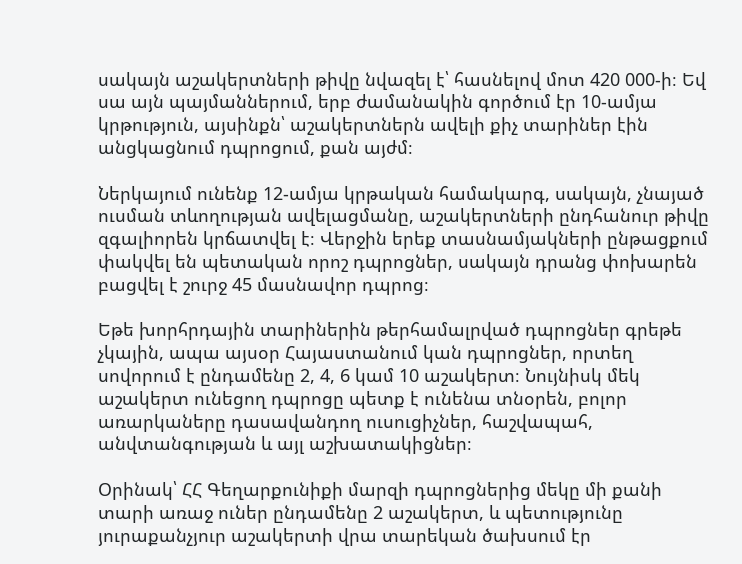սակայն աշակերտների թիվը նվազել է՝ հասնելով մոտ 420 000-ի։ Եվ սա այն պայմաններում, երբ ժամանակին գործում էր 10-ամյա կրթություն, այսինքն՝ աշակերտներն ավելի քիչ տարիներ էին անցկացնում դպրոցում, քան այժմ։

Ներկայում ունենք 12-ամյա կրթական համակարգ, սակայն, չնայած ուսման տևողության ավելացմանը, աշակերտների ընդհանուր թիվը զգալիորեն կրճատվել է։ Վերջին երեք տասնամյակների ընթացքում փակվել են պետական որոշ դպրոցներ, սակայն դրանց փոխարեն բացվել է շուրջ 45 մասնավոր դպրոց։

Եթե խորհրդային տարիներին թերհամալրված դպրոցներ գրեթե չկային, ապա այսօր Հայաստանում կան դպրոցներ, որտեղ սովորում է ընդամենը 2, 4, 6 կամ 10 աշակերտ։ Նույնիսկ մեկ աշակերտ ունեցող դպրոցը պետք է ունենա տնօրեն, բոլոր առարկաները դասավանդող ուսուցիչներ, հաշվապահ, անվտանգության և այլ աշխատակիցներ։

Օրինակ՝ ՀՀ Գեղարքունիքի մարզի դպրոցներից մեկը մի քանի տարի առաջ ուներ ընդամենը 2 աշակերտ, և պետությունը յուրաքանչյուր աշակերտի վրա տարեկան ծախսում էր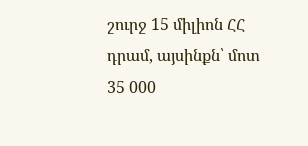շուրջ 15 միլիոն ՀՀ դրամ, այսինքն՝ մոտ 35 000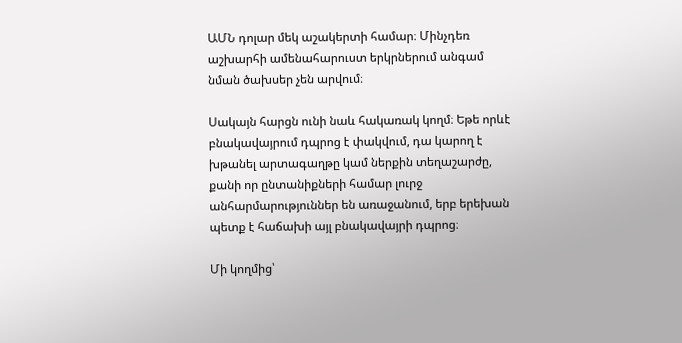ԱՄՆ դոլար մեկ աշակերտի համար։ Մինչդեռ աշխարհի ամենահարուստ երկրներում անգամ նման ծախսեր չեն արվում։

Սակայն հարցն ունի նաև հակառակ կողմ։ Եթե որևէ բնակավայրում դպրոց է փակվում, դա կարող է խթանել արտագաղթը կամ ներքին տեղաշարժը, քանի որ ընտանիքների համար լուրջ անհարմարություններ են առաջանում, երբ երեխան պետք է հաճախի այլ բնակավայրի դպրոց։

Մի կողմից՝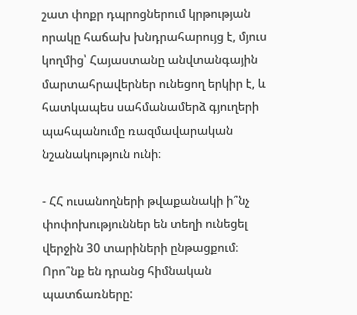շատ փոքր դպրոցներում կրթության որակը հաճախ խնդրահարույց է, մյուս կողմից՝ Հայաստանը անվտանգային մարտահրավերներ ունեցող երկիր է, և հատկապես սահմանամերձ գյուղերի պահպանումը ռազմավարական նշանակություն ունի։

- ՀՀ ուսանողների թվաքանակի ի՞նչ փոփոխություններ են տեղի ունեցել վերջին 30 տարիների ընթացքում։ Որո՞նք են դրանց հիմնական պատճառները: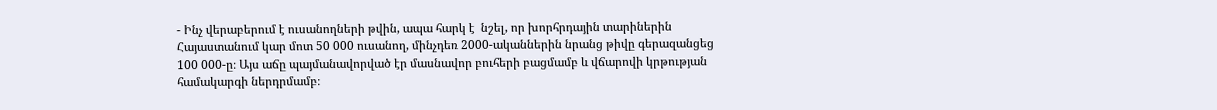- Ինչ վերաբերում է ուսանողների թվին, ապա հարկ է  նշել, որ խորհրդային տարիներին Հայաստանում կար մոտ 50 000 ուսանող, մինչդեռ 2000-ականներին նրանց թիվը գերազանցեց 100 000-ը։ Այս աճը պայմանավորված էր մասնավոր բուհերի բացմամբ և վճարովի կրթության համակարգի ներդրմամբ։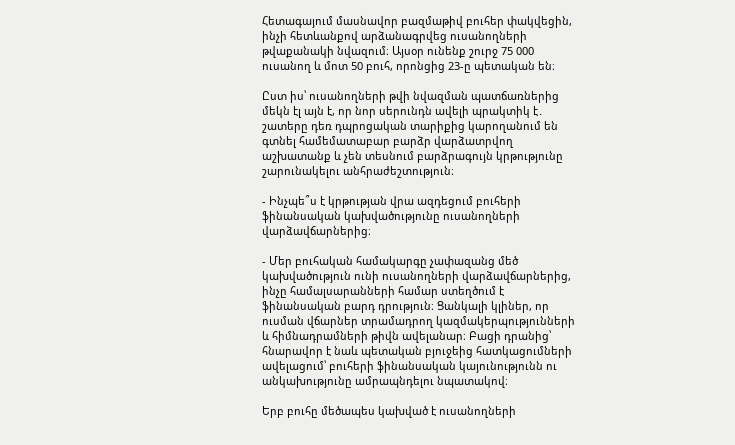Հետագայում մասնավոր բազմաթիվ բուհեր փակվեցին, ինչի հետևանքով արձանագրվեց ուսանողների թվաքանակի նվազում։ Այսօր ունենք շուրջ 75 000 ուսանող և մոտ 50 բուհ, որոնցից 23-ը պետական են։

Ըստ իս՝ ուսանողների թվի նվազման պատճառներից մեկն էլ այն է, որ նոր սերունդն ավելի պրակտիկ է․ շատերը դեռ դպրոցական տարիքից կարողանում են գտնել համեմատաբար բարձր վարձատրվող աշխատանք և չեն տեսնում բարձրագույն կրթությունը շարունակելու անհրաժեշտություն։

- Ինչպե՞ս է կրթության վրա ազդեցում բուհերի ֆինանսական կախվածությունը ուսանողների վարձավճարներից։

- Մեր բուհական համակարգը չափազանց մեծ կախվածություն ունի ուսանողների վարձավճարներից, ինչը համալսարանների համար ստեղծում է ֆինանսական բարդ դրություն։ Ցանկալի կլիներ, որ ուսման վճարներ տրամադրող կազմակերպությունների և հիմնադրամների թիվն ավելանար։ Բացի դրանից՝ հնարավոր է նաև պետական բյուջեից հատկացումների ավելացում՝ բուհերի ֆինանսական կայունությունն ու անկախությունը ամրապնդելու նպատակով։

Երբ բուհը մեծապես կախված է ուսանողների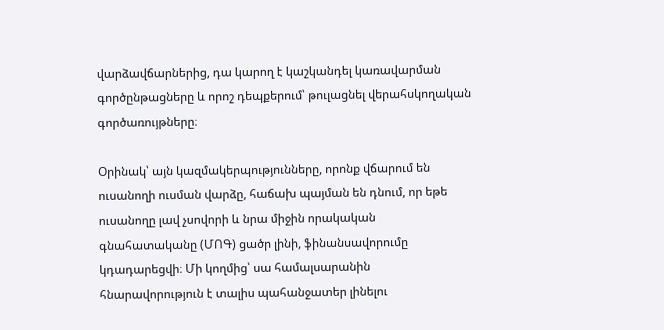վարձավճարներից, դա կարող է կաշկանդել կառավարման գործընթացները և որոշ դեպքերում՝ թուլացնել վերահսկողական գործառույթները։

Օրինակ՝ այն կազմակերպությունները, որոնք վճարում են ուսանողի ուսման վարձը, հաճախ պայման են դնում, որ եթե ուսանողը լավ չսովորի և նրա միջին որակական գնահատականը (ՄՈԳ) ցածր լինի, ֆինանսավորումը կդադարեցվի։ Մի կողմից՝ սա համալսարանին հնարավորություն է տալիս պահանջատեր լինելու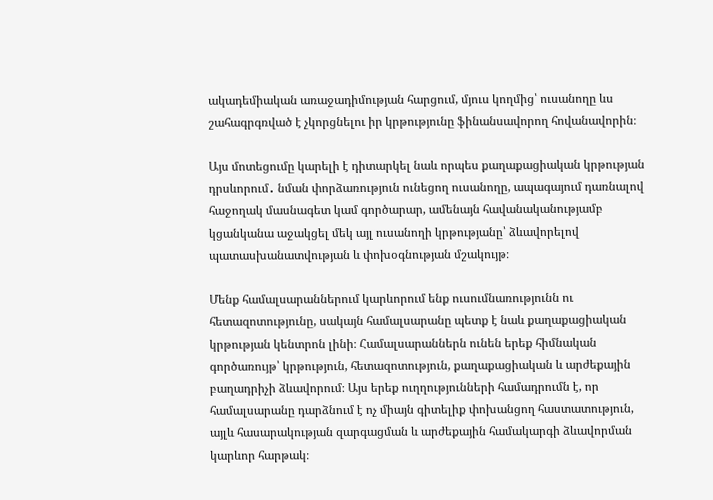ակադեմիական առաջադիմության հարցում, մյուս կողմից՝ ուսանողը ևս շահագրգռված է չկորցնելու իր կրթությունը ֆինանսավորող հովանավորին։

Այս մոտեցումը կարելի է դիտարկել նաև որպես քաղաքացիական կրթության դրսևորում․ նման փորձառություն ունեցող ուսանողը, ապագայում դառնալով հաջողակ մասնագետ կամ գործարար, ամենայն հավանականությամբ կցանկանա աջակցել մեկ այլ ուսանողի կրթությանը՝ ձևավորելով պատասխանատվության և փոխօգնության մշակույթ։

Մենք համալսարաններում կարևորում ենք ուսումնառությունն ու հետազոտությունը, սակայն համալսարանը պետք է նաև քաղաքացիական կրթության կենտրոն լինի։ Համալսարաններն ունեն երեք հիմնական գործառույթ՝ կրթություն, հետազոտություն, քաղաքացիական և արժեքային բաղադրիչի ձևավորում։ Այս երեք ուղղությունների համադրումն է, որ համալսարանը դարձնում է ոչ միայն գիտելիք փոխանցող հաստատություն, այլև հասարակության զարգացման և արժեքային համակարգի ձևավորման կարևոր հարթակ։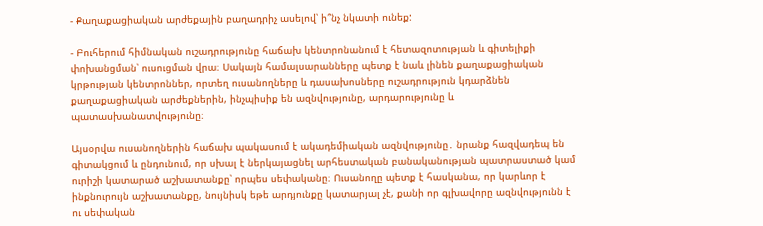- Քաղաքացիական արժեքային բաղադրիչ ասելով՝ ի՞նչ նկատի ունեք:

- Բուհերում հիմնական ուշադրությունը հաճախ կենտրոնանում է հետազոտության և գիտելիքի փոխանցման՝ ուսուցման վրա։ Սակայն համալսարանները պետք է նաև լինեն քաղաքացիական կրթության կենտրոններ, որտեղ ուսանողները և դասախոսները ուշադրություն կդարձնեն քաղաքացիական արժեքներին, ինչպիսիք են ազնվությունը, արդարությունը և պատասխանատվությունը։

Այսօրվա ուսանողներին հաճախ պակասում է ակադեմիական ազնվությունը․ նրանք հազվադեպ են գիտակցում և ընդունում, որ սխալ է ներկայացնել արհեստական բանականության պատրաստած կամ ուրիշի կատարած աշխատանքը՝ որպես սեփականը։ Ուսանողը պետք է հասկանա, որ կարևոր է ինքնուրույն աշխատանքը, նույնիսկ եթե արդյունքը կատարյալ չէ, քանի որ գլխավորը ազնվությունն է ու սեփական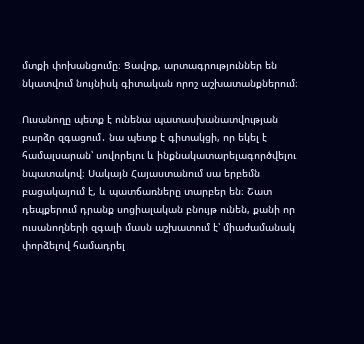մտքի փոխանցումը։ Ցավոք, արտագրություններ են նկատվում նույնիսկ գիտական որոշ աշխատանքներում։

Ուսանողը պետք է ունենա պատասխանատվության բարձր զգացում․ նա պետք է գիտակցի, որ եկել է համալսարան՝ սովորելու և ինքնակատարելագործվելու նպատակով։ Սակայն Հայաստանում սա երբեմն բացակայում է, և պատճառները տարբեր են։ Շատ դեպքերում դրանք սոցիալական բնույթ ունեն, քանի որ ուսանողների զգալի մասն աշխատում է՝ միաժամանակ փորձելով համադրել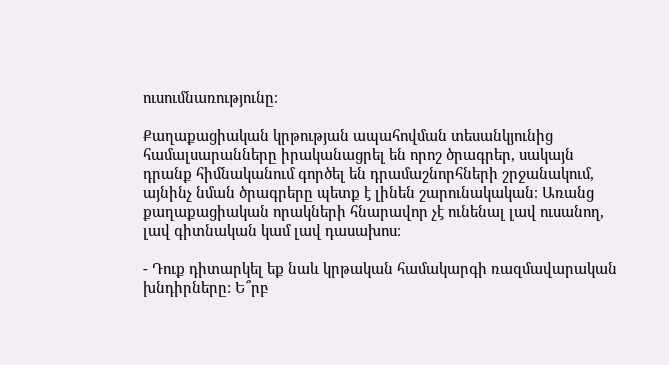ուսումնառությունը։

Քաղաքացիական կրթության ապահովման տեսանկյունից համալսարանները իրականացրել են որոշ ծրագրեր, սակայն դրանք հիմնականում գործել են դրամաշնորհների շրջանակում, այնինչ նման ծրագրերը պետք է լինեն շարունակական։ Առանց քաղաքացիական որակների հնարավոր չէ ունենալ լավ ուսանող, լավ գիտնական կամ լավ դասախոս։

- Դուք դիտարկել եք նաև կրթական համակարգի ռազմավարական խնդիրները: Ե՞րբ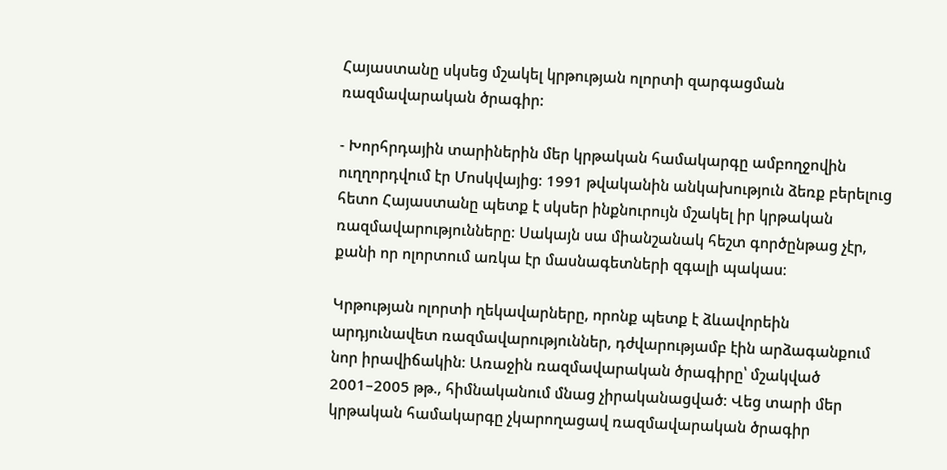Հայաստանը սկսեց մշակել կրթության ոլորտի զարգացման ռազմավարական ծրագիր:

- Խորհրդային տարիներին մեր կրթական համակարգը ամբողջովին ուղղորդվում էր Մոսկվայից։ 1991 թվականին անկախություն ձեռք բերելուց հետո Հայաստանը պետք է սկսեր ինքնուրույն մշակել իր կրթական ռազմավարությունները։ Սակայն սա միանշանակ հեշտ գործընթաց չէր, քանի որ ոլորտում առկա էր մասնագետների զգալի պակաս։

Կրթության ոլորտի ղեկավարները, որոնք պետք է ձևավորեին արդյունավետ ռազմավարություններ, դժվարությամբ էին արձագանքում նոր իրավիճակին։ Առաջին ռազմավարական ծրագիրը՝ մշակված 2001–2005 թթ., հիմնականում մնաց չիրականացված։ Վեց տարի մեր կրթական համակարգը չկարողացավ ռազմավարական ծրագիր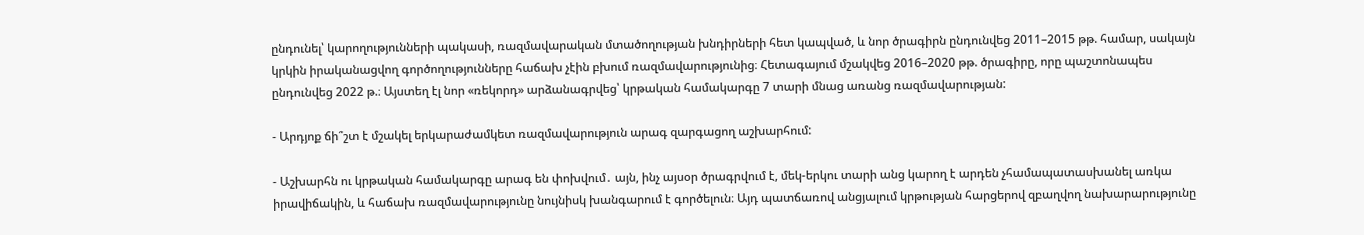ընդունել՝ կարողությունների պակասի, ռազմավարական մտածողության խնդիրների հետ կապված, և նոր ծրագիրն ընդունվեց 2011–2015 թթ. համար, սակայն կրկին իրականացվող գործողությունները հաճախ չէին բխում ռազմավարությունից։ Հետագայում մշակվեց 2016–2020 թթ. ծրագիրը, որը պաշտոնապես ընդունվեց 2022 թ.։ Այստեղ էլ նոր «ռեկորդ» արձանագրվեց՝ կրթական համակարգը 7 տարի մնաց առանց ռազմավարության:

- Արդյոք ճի՞շտ է մշակել երկարաժամկետ ռազմավարություն արագ զարգացող աշխարհում:

- Աշխարհն ու կրթական համակարգը արագ են փոխվում․ այն, ինչ այսօր ծրագրվում է, մեկ-երկու տարի անց կարող է արդեն չհամապատասխանել առկա իրավիճակին, և հաճախ ռազմավարությունը նույնիսկ խանգարում է գործելուն։ Այդ պատճառով անցյալում կրթության հարցերով զբաղվող նախարարությունը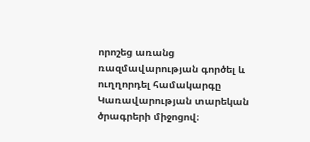որոշեց առանց ռազմավարության գործել և ուղղորդել համակարգը Կառավարության տարեկան ծրագրերի միջոցով։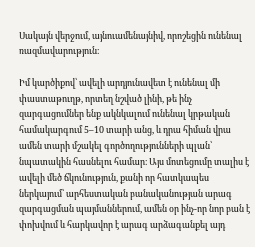Սակայն վերջում, այնուամենայնիվ, որոշեցին ունենալ ռազմավարություն։

Իմ կարծիքով՝ ավելի արդյունավետ է ունենալ մի փաստաթուղթ, որտեղ նշված լինի, թե ինչ զարգացումներ ենք ակնկալում ունենալ կրթական համակարգում 5–10 տարի անց, և դրա հիման վրա ամեն տարի մշակել գործողությունների պլան՝ նպատակին հասնելու համար։ Այս մոտեցումը տալիս է ավելի մեծ ճկունություն, քանի որ հատկապես ներկայում՝ արհեստական բանականության արագ զարգացման պայմաններում, ամեն օր ինչ-որ նոր բան է փոխվում և հարկավոր է արագ արձագանքել այդ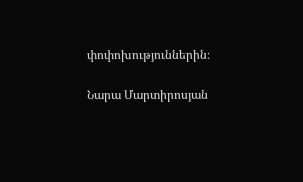փոփոխություններին։

Նարա Մարտիրոսյան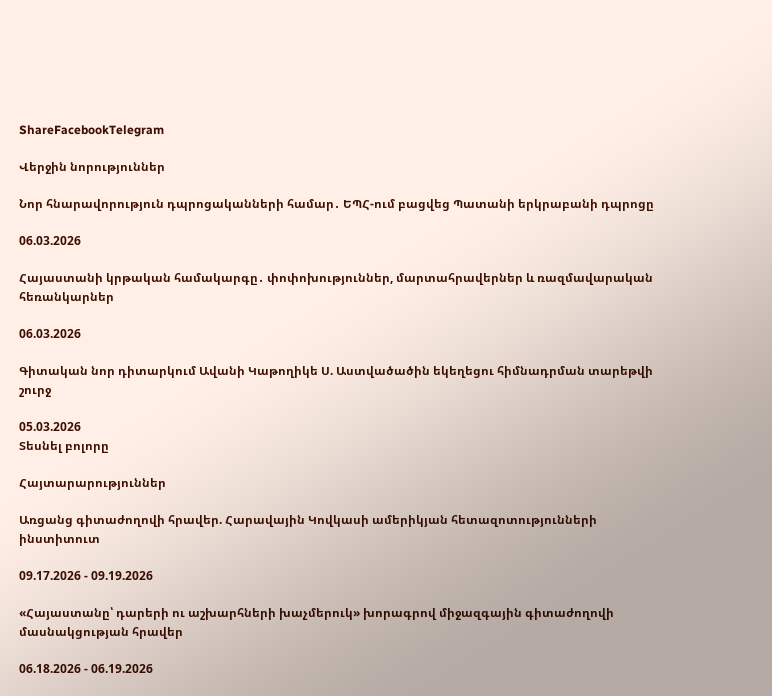ShareFacebookTelegram

Վերջին նորություններ

Նոր հնարավորություն դպրոցականների համար․ ԵՊՀ-ում բացվեց Պատանի երկրաբանի դպրոցը

06.03.2026

Հայաստանի կրթական համակարգը․ փոփոխություններ, մարտահրավերներ և ռազմավարական հեռանկարներ

06.03.2026

Գիտական նոր դիտարկում Ավանի Կաթողիկե Ս. Աստվածածին եկեղեցու հիմնադրման տարեթվի շուրջ

05.03.2026
Տեսնել բոլորը

Հայտարարություններ

Առցանց գիտաժողովի հրավեր. Հարավային Կովկասի ամերիկյան հետազոտությունների ինստիտուտ

09.17.2026 - 09.19.2026

«Հայաստանը՝ դարերի ու աշխարհների խաչմերուկ» խորագրով միջազգային գիտաժողովի մասնակցության հրավեր

06.18.2026 - 06.19.2026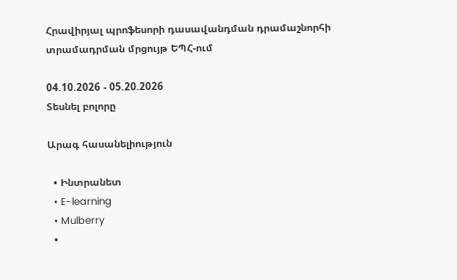Հրավիրյալ պրոֆեսորի դասավանդման դրամաշնորհի տրամադրման մրցույթ ԵՊՀ-ում

04.10.2026 - 05.20.2026
Տեսնել բոլորը

Արագ հասանելիություն

  • Ինտրանետ
  • E-learning
  • Mulberry
  •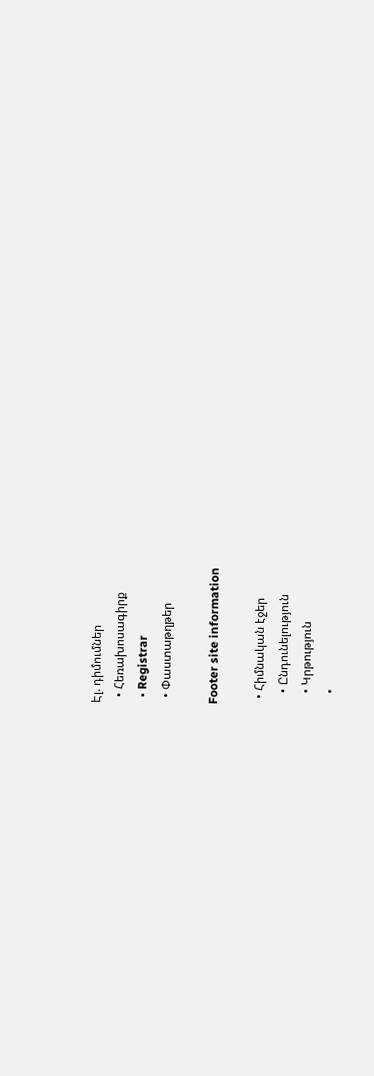Էլ. դիմումներ
  • Հեռախոսագիրք
  • Registrar
  • Փաստաթղթեր

Footer site information

  • Հիմնական էջեր
    • Ընդունելություն
    • Կրթություն
    •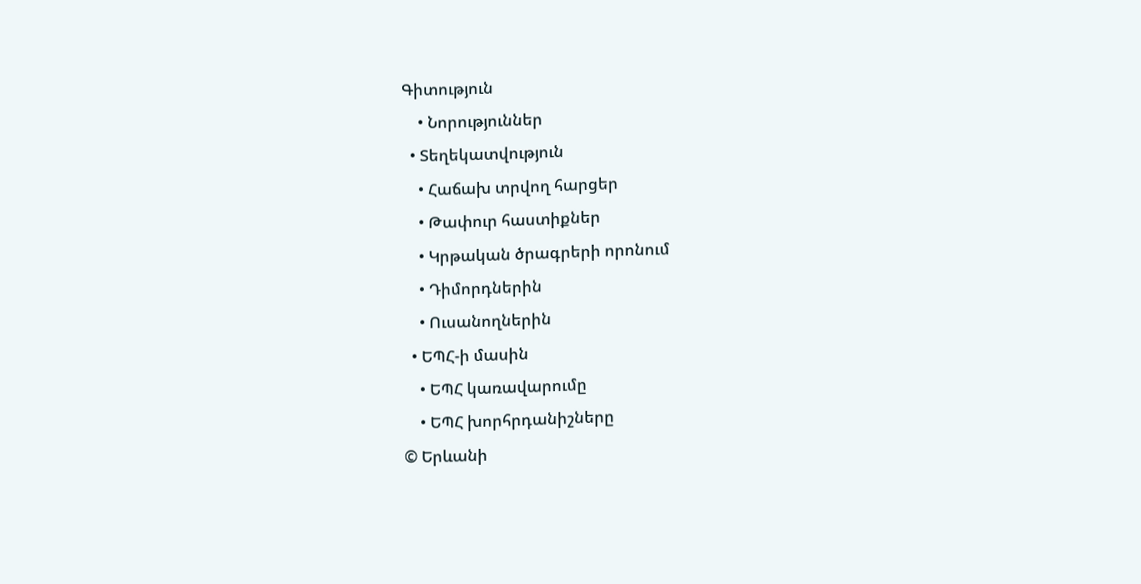Գիտություն
    • Նորություններ
  • Տեղեկատվություն
    • Հաճախ տրվող հարցեր
    • Թափուր հաստիքներ
    • Կրթական ծրագրերի որոնում
    • Դիմորդներին
    • Ուսանողներին
  • ԵՊՀ-ի մասին
    • ԵՊՀ կառավարումը
    • ԵՊՀ խորհրդանիշները
© Երևանի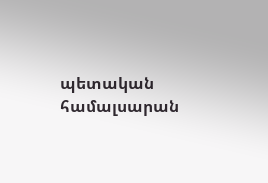պետական համալսարան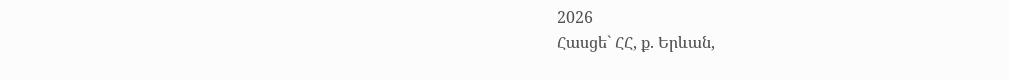2026
Հասցե` ՀՀ, ք. Երևան,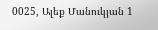0025, Ալեք Մանուկյան 1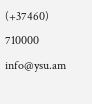(+37460) 710000 info@ysu.am